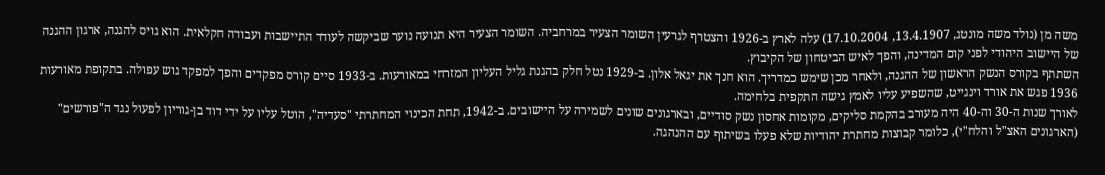משה מן (נולד משה מונטג, 13.4.1907, 17.10.2004) עלה לארץ ב-1926 והצטרף לגרעין השומר הצעיר במרחביה. השומר הצעיר היא תנועה נוער שביקשה לעודד התיישבות ועבודה חקלאית. הוא גויס להגנה, ארגון ההגנה של היישוב היהודי לפני קום המדינה, והפך לאיש הביטחון של הקיבוץ.
השתתף בקורס הנשק הראשון של ההגנה, ולאחר מכן שימש כמדריך. הוא חנך את יגאל אלון. ב-1929 נטל חלק בהגנת גליל העליון המזרחי במאורעות. ב-1933 סיים קורס מפקדים והפך למפקד גוש עפולה. בתקופת מאורעות 1936 פגש את אורד וינגייט, שהשפיע עליו לאמץ גישה התקפית בלחימה.
לאורך שנות ה-30 וה-40 היה מעורב בהקמת סליקים, מקומות אחסון נשק סודיים, ובארגונים שונים לשמירה על היישובים. ב-1942, תחת הכינוי המחתרתי "סעדיה", הוטל עליו על ידי דוד בן-גוריון לפעול נגד ה"פורשים" (הארגונים האצ"ל והלח"י), כלומר קבוצות מחתרת יהודיות שלא פעלו בשיתוף עם ההנהגה.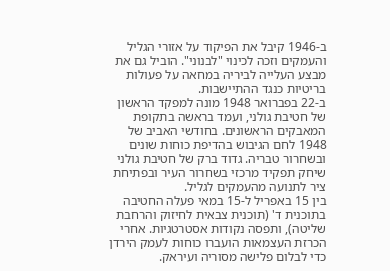ב-1946 קיבל את הפיקוד על אזורי הגליל והעמקים וזכה לכינוי "לבנוני". הוביל גם את מבצע העלייה לביריה במחאה על פעולות בריטיות כנגד ההתיישבות.
ב-22 בפברואר 1948 מונה למפקד הראשון של חטיבת גולני, ועמד בראשה בתקופת המאבקים הראשונים. בחודשי האביב של 1948 לחם הגיבוש בהדיפת כוחות שונים ובשחרור טבריה. גדוד ברק של חטיבת גולני שיחק תפקיד מרכזי בשחרור העיר ובפתיחת ציר לתנועה מהעמקים לגליל.
בין 15 באפריל ל-15 במאי פעלה החטיבה בתוכנית ד' (תוכנית צבאית לחיזוק והרחבת שליטה), ותפסה נקודות אסטרטגיות. אחרי הכרזת העצמאות הועברו כוחות לעמק הירדן כדי לבלום פלישה מסוריה ועיראק.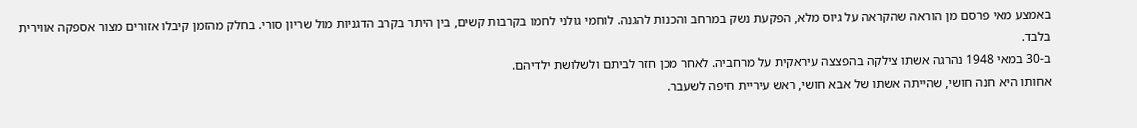באמצע מאי פרסם מן הוראה שהקראה על גיוס מלא, הפקעת נשק במרחב והכנות להגנה. לוחמי גולני לחמו בקרבות קשים, בין היתר בקרב הדגניות מול שריון סורי. בחלק מהזמן קיבלו אזורים מצור אספקה אווירית בלבד.
ב-30 במאי 1948 נהרגה אשתו צילקה בהפצצה עיראקית על מרחביה. לאחר מכן חזר לביתם ולשלושת ילדיהם.
אחותו היא חנה חושי, שהייתה אשתו של אבא חושי, ראש עיריית חיפה לשעבר.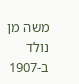משה מן נולד ב-1907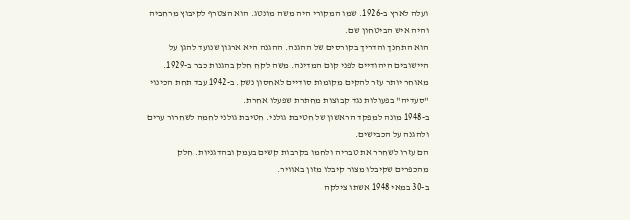ועלה לארץ ב-1926. שמו המקורי היה משה מונטג. הוא הצטרף לקיבוץ מרחביה והיה איש הביטחון שם.
הוא התחנך והדריך בקורסים של ההגנה. ההגנה היא ארגון שנועד להגן על היישובים היהודיים לפני קום המדינה. משה לקח חלק בהגנות כבר ב-1929.
מאוחר יותר עזר להקים מקומות סודיים לאחסון נשק. ב-1942 עבד תחת הכינוי "סעדיה" בפעולות נגד קבוצות מחתרת שפעלו אחרת.
ב-1948 מונה למפקד הראשון של חטיבת גולני. חטיבת גולני לחמה לשחרור ערים ולהגנה על הכבישים.
הם עזרו לשחרר את טבריה ולחמו בקרבות קשים בעמק ובהדגניות. חלק מהכפרים שקיבלו מצור קיבלו מזון באוויר.
ב-30 במאי 1948 אשתו צילקה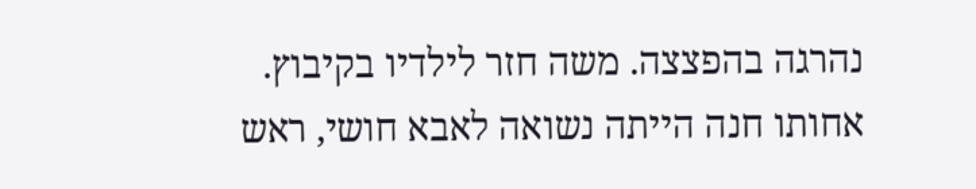נהרגה בהפצצה. משה חזר לילדיו בקיבוץ.
אחותו חנה הייתה נשואה לאבא חושי, ראש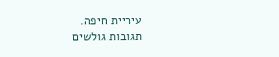עיריית חיפה.
תגובות גולשים